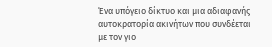Ένα υπόγειο δίκτυο και μια αδιαφανής αυτοκρατορία ακινήτων που συνδέεται με τον γιο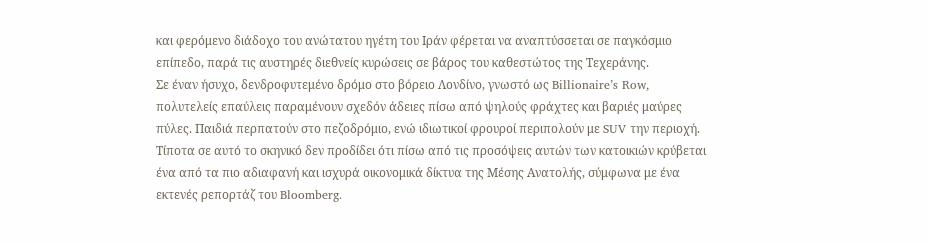και φερόμενο διάδοχο του ανώτατου ηγέτη του Ιράν φέρεται να αναπτύσσεται σε παγκόσμιο επίπεδο, παρά τις αυστηρές διεθνείς κυρώσεις σε βάρος του καθεστώτος της Τεχεράνης.
Σε έναν ήσυχο, δενδροφυτεμένο δρόμο στο βόρειο Λονδίνο, γνωστό ως Billionaire’s Row, πολυτελείς επαύλεις παραμένουν σχεδόν άδειες πίσω από ψηλούς φράχτες και βαριές μαύρες πύλες. Παιδιά περπατούν στο πεζοδρόμιο, ενώ ιδιωτικοί φρουροί περιπολούν με SUV την περιοχή. Τίποτα σε αυτό το σκηνικό δεν προδίδει ότι πίσω από τις προσόψεις αυτών των κατοικιών κρύβεται ένα από τα πιο αδιαφανή και ισχυρά οικονομικά δίκτυα της Μέσης Ανατολής, σύμφωνα με ένα εκτενές ρεπορτάζ του Bloomberg.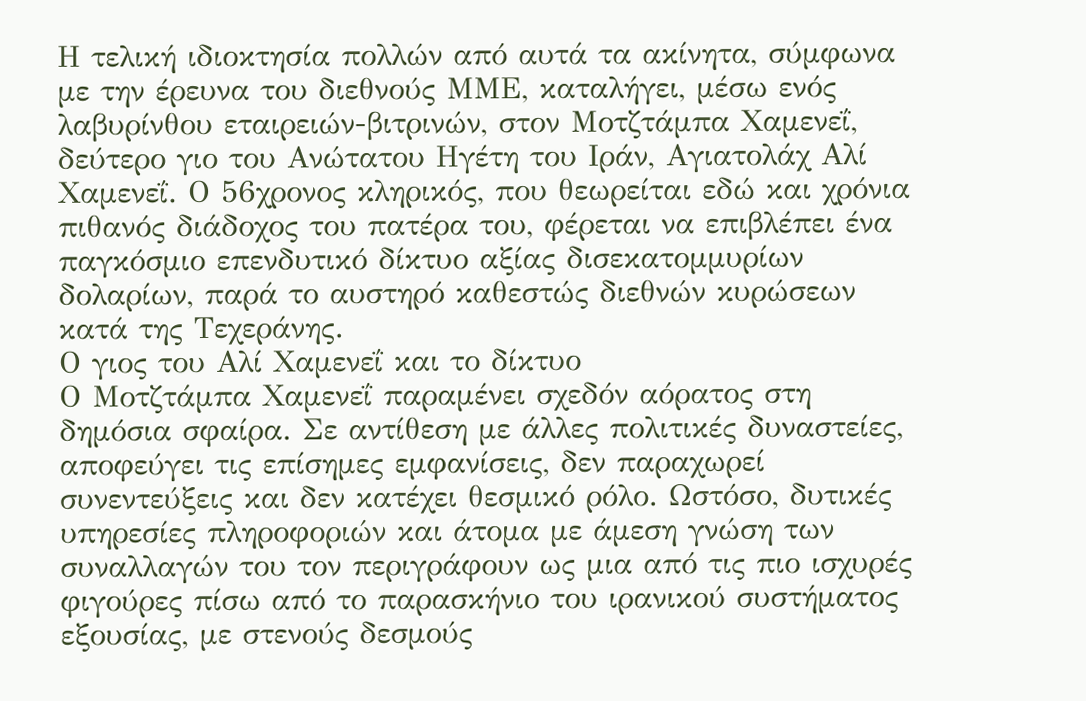Η τελική ιδιοκτησία πολλών από αυτά τα ακίνητα, σύμφωνα με την έρευνα του διεθνούς ΜΜΕ, καταλήγει, μέσω ενός λαβυρίνθου εταιρειών-βιτρινών, στον Μοτζτάμπα Χαμενεΐ, δεύτερο γιο του Ανώτατου Ηγέτη του Ιράν, Αγιατολάχ Αλί Χαμενεΐ. Ο 56χρονος κληρικός, που θεωρείται εδώ και χρόνια πιθανός διάδοχος του πατέρα του, φέρεται να επιβλέπει ένα παγκόσμιο επενδυτικό δίκτυο αξίας δισεκατομμυρίων δολαρίων, παρά το αυστηρό καθεστώς διεθνών κυρώσεων κατά της Τεχεράνης.
Ο γιος του Αλί Χαμενεΐ και το δίκτυο
Ο Μοτζτάμπα Χαμενεΐ παραμένει σχεδόν αόρατος στη δημόσια σφαίρα. Σε αντίθεση με άλλες πολιτικές δυναστείες, αποφεύγει τις επίσημες εμφανίσεις, δεν παραχωρεί συνεντεύξεις και δεν κατέχει θεσμικό ρόλο. Ωστόσο, δυτικές υπηρεσίες πληροφοριών και άτομα με άμεση γνώση των συναλλαγών του τον περιγράφουν ως μια από τις πιο ισχυρές φιγούρες πίσω από το παρασκήνιο του ιρανικού συστήματος εξουσίας, με στενούς δεσμούς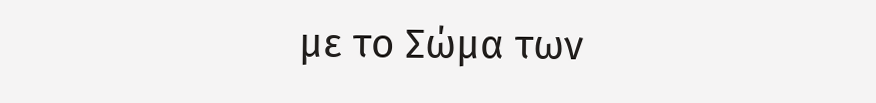με το Σώμα των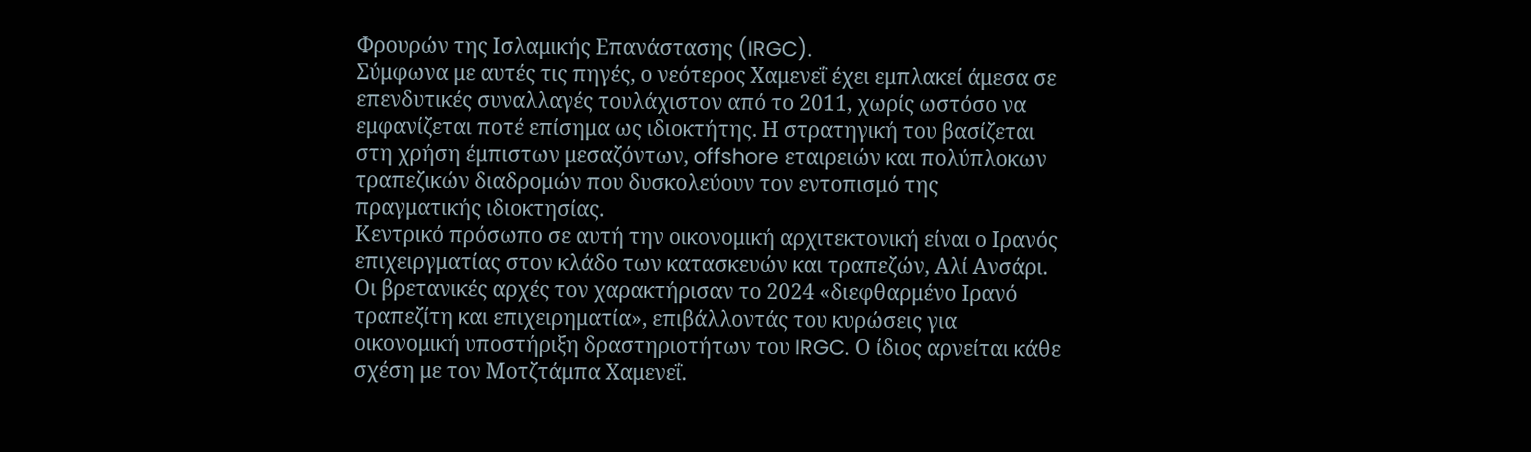Φρουρών της Ισλαμικής Επανάστασης (IRGC).
Σύμφωνα με αυτές τις πηγές, ο νεότερος Χαμενεΐ έχει εμπλακεί άμεσα σε επενδυτικές συναλλαγές τουλάχιστον από το 2011, χωρίς ωστόσο να εμφανίζεται ποτέ επίσημα ως ιδιοκτήτης. Η στρατηγική του βασίζεται στη χρήση έμπιστων μεσαζόντων, offshore εταιρειών και πολύπλοκων τραπεζικών διαδρομών που δυσκολεύουν τον εντοπισμό της πραγματικής ιδιοκτησίας.
Κεντρικό πρόσωπο σε αυτή την οικονομική αρχιτεκτονική είναι ο Ιρανός επιχειργματίας στον κλάδο των κατασκευών και τραπεζών, Αλί Ανσάρι. Οι βρετανικές αρχές τον χαρακτήρισαν το 2024 «διεφθαρμένο Ιρανό τραπεζίτη και επιχειρηματία», επιβάλλοντάς του κυρώσεις για οικονομική υποστήριξη δραστηριοτήτων του IRGC. Ο ίδιος αρνείται κάθε σχέση με τον Μοτζτάμπα Χαμενεΐ.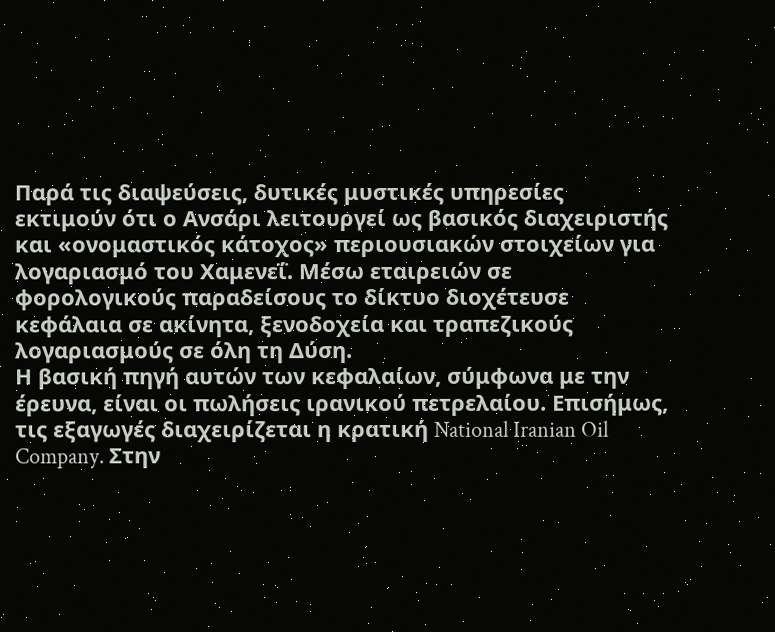Παρά τις διαψεύσεις, δυτικές μυστικές υπηρεσίες εκτιμούν ότι ο Ανσάρι λειτουργεί ως βασικός διαχειριστής και «ονομαστικός κάτοχος» περιουσιακών στοιχείων για λογαριασμό του Χαμενεΐ. Μέσω εταιρειών σε φορολογικούς παραδείσους το δίκτυο διοχέτευσε κεφάλαια σε ακίνητα, ξενοδοχεία και τραπεζικούς λογαριασμούς σε όλη τη Δύση.
Η βασική πηγή αυτών των κεφαλαίων, σύμφωνα με την έρευνα, είναι οι πωλήσεις ιρανικού πετρελαίου. Επισήμως, τις εξαγωγές διαχειρίζεται η κρατική National Iranian Oil Company. Στην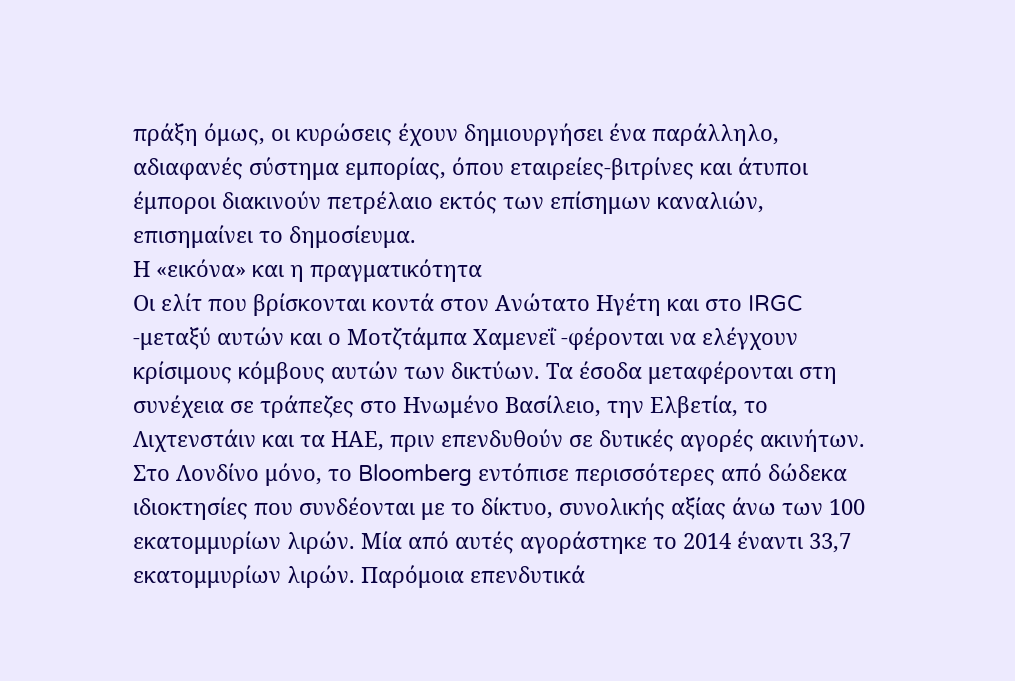πράξη όμως, οι κυρώσεις έχουν δημιουργήσει ένα παράλληλο, αδιαφανές σύστημα εμπορίας, όπου εταιρείες-βιτρίνες και άτυποι έμποροι διακινούν πετρέλαιο εκτός των επίσημων καναλιών, επισημαίνει το δημοσίευμα.
Η «εικόνα» και η πραγματικότητα
Οι ελίτ που βρίσκονται κοντά στον Ανώτατο Ηγέτη και στο IRGC -μεταξύ αυτών και ο Μοτζτάμπα Χαμενεΐ -φέρονται να ελέγχουν κρίσιμους κόμβους αυτών των δικτύων. Τα έσοδα μεταφέρονται στη συνέχεια σε τράπεζες στο Ηνωμένο Βασίλειο, την Ελβετία, το Λιχτενστάιν και τα ΗΑΕ, πριν επενδυθούν σε δυτικές αγορές ακινήτων.
Στο Λονδίνο μόνο, το Bloomberg εντόπισε περισσότερες από δώδεκα ιδιοκτησίες που συνδέονται με το δίκτυο, συνολικής αξίας άνω των 100 εκατομμυρίων λιρών. Μία από αυτές αγοράστηκε το 2014 έναντι 33,7 εκατομμυρίων λιρών. Παρόμοια επενδυτικά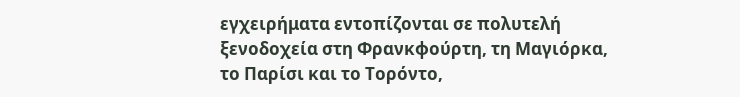εγχειρήματα εντοπίζονται σε πολυτελή ξενοδοχεία στη Φρανκφούρτη, τη Μαγιόρκα, το Παρίσι και το Τορόντο,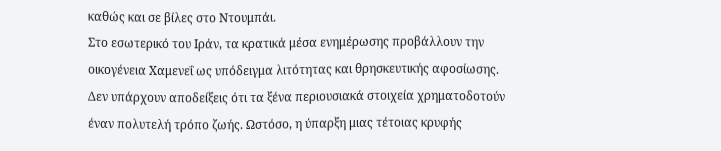καθώς και σε βίλες στο Ντουμπάι.
Στο εσωτερικό του Ιράν, τα κρατικά μέσα ενημέρωσης προβάλλουν την οικογένεια Χαμενεΐ ως υπόδειγμα λιτότητας και θρησκευτικής αφοσίωσης. Δεν υπάρχουν αποδείξεις ότι τα ξένα περιουσιακά στοιχεία χρηματοδοτούν έναν πολυτελή τρόπο ζωής. Ωστόσο, η ύπαρξη μιας τέτοιας κρυφής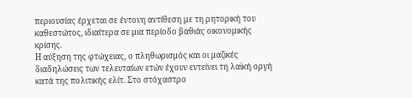περιουσίας έρχεται σε έντονη αντίθεση με τη ρητορική του καθεστώτος, ιδιαίτερα σε μια περίοδο βαθιάς οικονομικής κρίσης.
Η αύξηση της φτώχειας, ο πληθωρισμός και οι μαζικές διαδηλώσεις των τελευταίων ετών έχουν εντείνει τη λαϊκή οργή κατά της πολιτικής ελίτ. Στο στόχαστρο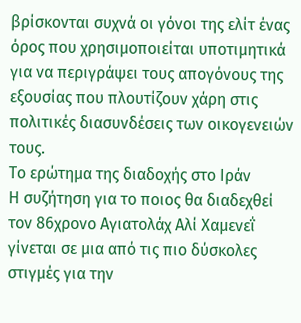βρίσκονται συχνά οι γόνοι της ελίτ ένας όρος που χρησιμοποιείται υποτιμητικά για να περιγράψει τους απογόνους της εξουσίας που πλουτίζουν χάρη στις πολιτικές διασυνδέσεις των οικογενειών τους.
Το ερώτημα της διαδοχής στο Ιράν
Η συζήτηση για το ποιος θα διαδεχθεί τον 86χρονο Αγιατολάχ Αλί Χαμενεΐ γίνεται σε μια από τις πιο δύσκολες στιγμές για την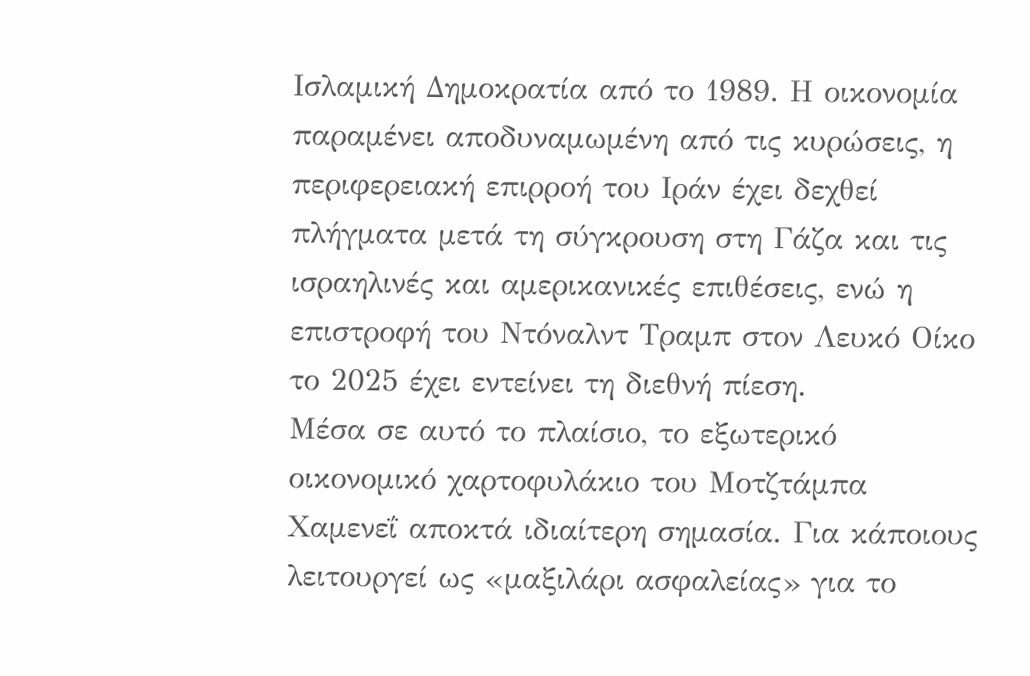Ισλαμική Δημοκρατία από το 1989. Η οικονομία παραμένει αποδυναμωμένη από τις κυρώσεις, η περιφερειακή επιρροή του Ιράν έχει δεχθεί πλήγματα μετά τη σύγκρουση στη Γάζα και τις ισραηλινές και αμερικανικές επιθέσεις, ενώ η επιστροφή του Ντόναλντ Τραμπ στον Λευκό Οίκο το 2025 έχει εντείνει τη διεθνή πίεση.
Μέσα σε αυτό το πλαίσιο, το εξωτερικό οικονομικό χαρτοφυλάκιο του Μοτζτάμπα Χαμενεΐ αποκτά ιδιαίτερη σημασία. Για κάποιους λειτουργεί ως «μαξιλάρι ασφαλείας» για το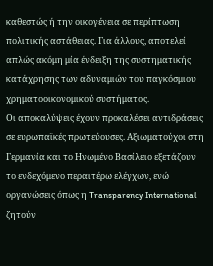καθεστώς ή την οικογένεια σε περίπτωση πολιτικής αστάθειας. Για άλλους, αποτελεί απλώς ακόμη μία ένδειξη της συστηματικής κατάχρησης των αδυναμιών του παγκόσμιου χρηματοοικονομικού συστήματος.
Οι αποκαλύψεις έχουν προκαλέσει αντιδράσεις σε ευρωπαϊκές πρωτεύουσες. Αξιωματούχοι στη Γερμανία και το Ηνωμένο Βασίλειο εξετάζουν το ενδεχόμενο περαιτέρω ελέγχων, ενώ οργανώσεις όπως η Transparency International ζητούν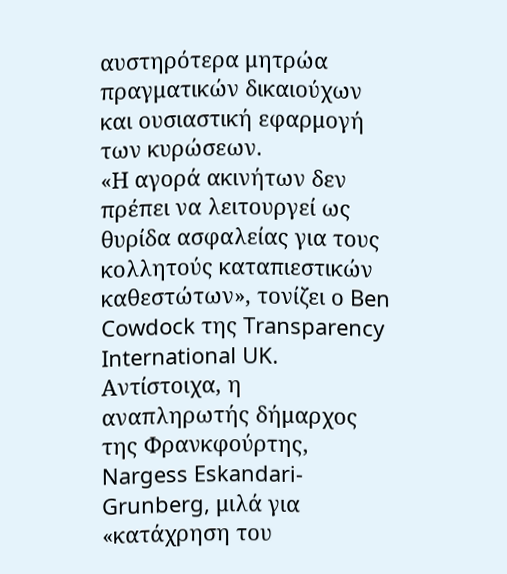αυστηρότερα μητρώα πραγματικών δικαιούχων και ουσιαστική εφαρμογή των κυρώσεων.
«Η αγορά ακινήτων δεν πρέπει να λειτουργεί ως θυρίδα ασφαλείας για τους κολλητούς καταπιεστικών καθεστώτων», τονίζει ο Ben Cowdock της Transparency International UK. Αντίστοιχα, η αναπληρωτής δήμαρχος της Φρανκφούρτης, Nargess Eskandari-Grunberg, μιλά για «κατάχρηση του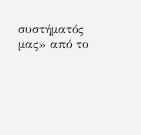συστήματός μας» από το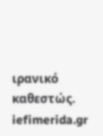ιρανικό καθεστώς.
iefimerida.gr